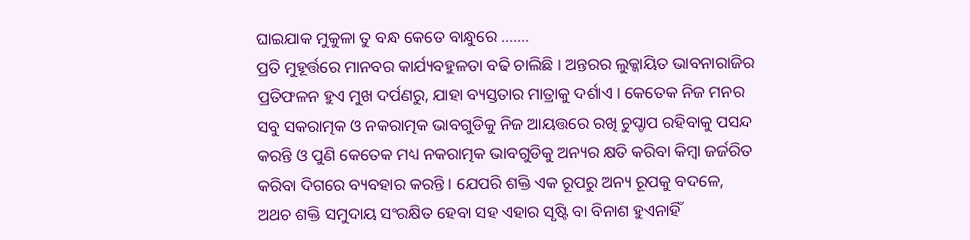ଘାଇଯାକ ମୁକୁଳା ତୁ ବନ୍ଧ କେତେ ବାନ୍ଧୁରେ …….
ପ୍ରତି ମୁହୂର୍ତ୍ତରେ ମାନବର କାର୍ଯ୍ୟବହୁଳତା ବଢି ଚାଲିଛି । ଅନ୍ତରର ଲୁକ୍କାୟିତ ଭାବନାରାଜିର ପ୍ରତିଫଳନ ହୁଏ ମୁଖ ଦର୍ପଣରୁ, ଯାହା ବ୍ୟସ୍ତତାର ମାତ୍ରାକୁ ଦର୍ଶାଏ । କେତେକ ନିଜ ମନର ସବୁ ସକରାତ୍ମକ ଓ ନକରାତ୍ମକ ଭାବଗୁଡିକୁ ନିଜ ଆୟତ୍ତରେ ରଖି ଚୁପ୍ଚାପ ରହିବାକୁ ପସନ୍ଦ କରନ୍ତି ଓ ପୁଣି କେତେକ ମଧ୍ୟ ନକରାତ୍ମକ ଭାବଗୁଡିକୁ ଅନ୍ୟର କ୍ଷତି କରିବା କିମ୍ବା ଜର୍ଜରିତ କରିବା ଦିଗରେ ବ୍ୟବହାର କରନ୍ତି । ଯେପରି ଶକ୍ତି ଏକ ରୂପରୁ ଅନ୍ୟ ରୂପକୁ ବଦଳେ, ଅଥଚ ଶକ୍ତି ସମୁଦାୟ ସଂରକ୍ଷିତ ହେବା ସହ ଏହାର ସୃଷ୍ଟି ବା ବିନାଶ ହୁଏନାହିଁ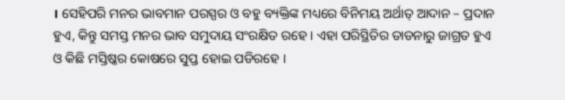। ସେହିପରି ମନର ଭାବମାନ ପରସ୍ପର ଓ ବହୁ ବ୍ୟକ୍ତିଙ୍କ ମଧ୍ୟରେ ବିନିମୟ ଅର୍ଥାତ୍ ଆଦାନ – ପ୍ରଦାନ ହୁଏ, କିନ୍ତୁ ସମସ୍ତ ମନର ଭାବ ସମୁଦାୟ ସଂରକ୍ଷିତ ରହେ । ଏହା ପରିସ୍ଥିତିର ତାଡନାରୁ ଜାଗ୍ରତ ହୁଏ ଓ କିଛି ମସ୍ତିଷ୍କର କୋଷରେ ସୁପ୍ତ ହୋଇ ପଡିରହେ ।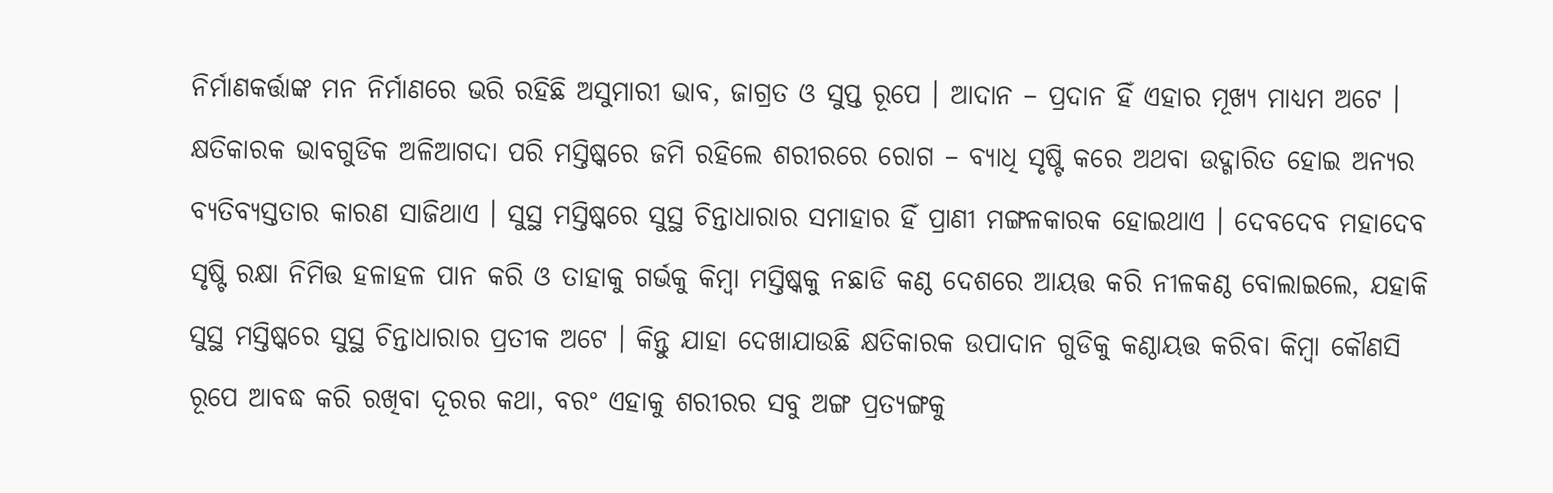ନିର୍ମାଣକର୍ତ୍ତାଙ୍କ ମନ ନିର୍ମାଣରେ ଭରି ରହିଛି ଅସୁମାରୀ ଭାବ, ଜାଗ୍ରତ ଓ ସୁପ୍ତ ରୂପେ । ଆଦାନ – ପ୍ରଦାନ ହିଁ ଏହାର ମୂଖ୍ୟ ମାଧ୍ୟମ ଅଟେ । କ୍ଷତିକାରକ ଭାବଗୁଡିକ ଅଳିଆଗଦା ପରି ମସ୍ତିଷ୍କରେ ଜମି ରହିଲେ ଶରୀରରେ ରୋଗ – ବ୍ୟାଧି ସୃଷ୍ଟି କରେ ଅଥବା ଉଦ୍ଗାରିତ ହୋଇ ଅନ୍ୟର ବ୍ୟତିବ୍ୟସ୍ତତାର କାରଣ ସାଜିଥାଏ । ସୁସ୍ଥ ମସ୍ତିଷ୍କରେ ସୁସ୍ଥ ଚିନ୍ତାଧାରାର ସମାହାର ହିଁ ପ୍ରାଣୀ ମଙ୍ଗଳକାରକ ହୋଇଥାଏ । ଦେବଦେବ ମହାଦେବ ସୃଷ୍ଟି ରକ୍ଷା ନିମିତ୍ତ ହଳାହଳ ପାନ କରି ଓ ତାହାକୁ ଗର୍ଭକୁ କିମ୍ବା ମସ୍ତିଷ୍କକୁ ନଛାଡି କଣ୍ଠ ଦେଶରେ ଆୟତ୍ତ କରି ନୀଳକଣ୍ଠ ବୋଲାଇଲେ, ଯହାକି ସୁସ୍ଥ ମସ୍ତିଷ୍କରେ ସୁସ୍ଥ ଚିନ୍ତାଧାରାର ପ୍ରତୀକ ଅଟେ । କିନ୍ତୁ ଯାହା ଦେଖାଯାଉଛି କ୍ଷତିକାରକ ଉପାଦାନ ଗୁଡିକୁ କଣ୍ଠାୟତ୍ତ କରିବା କିମ୍ବା କୌଣସି ରୂପେ ଆବଦ୍ଧ କରି ରଖିବା ଦୂରର କଥା, ବରଂ ଏହାକୁ ଶରୀରର ସବୁ ଅଙ୍ଗ ପ୍ରତ୍ୟଙ୍ଗକୁ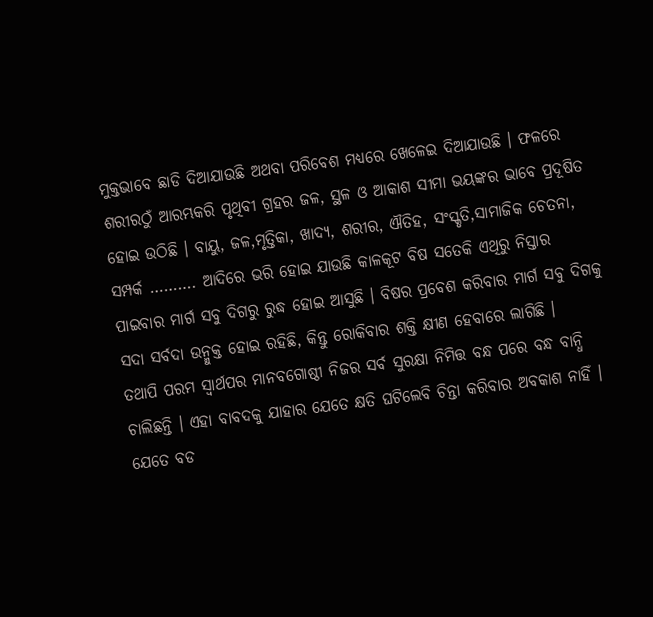ମୁକ୍ତଭାବେ ଛାଡି ଦିଆଯାଉଛି ଅଥବା ପରିବେଶ ମଧ୍ୟରେ ଖେଳେଇ ଦିଆଯାଉଛି । ଫଳରେ ଶରୀରଠୁଁ ଆରମ୍ଭକରି ପୃଥିବୀ ଗ୍ରହର ଜଳ, ସ୍ଥଳ ଓ ଆକାଶ ସୀମା ଭୟଙ୍କର ଭାବେ ପ୍ରଦୂଷିତ ହୋଇ ଉଠିଛି । ବାୟୁ, ଜଳ,ମୃତ୍ତିକା, ଖାଦ୍ୟ, ଶରୀର, ଐତିହ, ସଂସ୍କୃତି,ସାମାଜିକ ଚେତନା, ସମ୍ପର୍କ ………. ଆଦିରେ ଭରି ହୋଇ ଯାଉଛି କାଳକୂଟ ବିଷ ସତେକି ଏଥିରୁ ନିସ୍ତାର ପାଇବାର ମାର୍ଗ ସବୁ ଦିଗରୁ ରୁଦ୍ଧ ହୋଇ ଆସୁଛି । ବିଷର ପ୍ରବେଶ କରିବାର ମାର୍ଗ ସବୁ ଦିଗକୁ ସଦା ସର୍ବଦା ଉନ୍ମୁକ୍ତ ହୋଇ ରହିଛି, କିନ୍ତୁ ରୋକିବାର ଶକ୍ତି କ୍ଷୀଣ ହେବାରେ ଲାଗିଛି ।
ତଥାପି ପରମ ସ୍ୱାର୍ଥପର ମାନବଗୋଷ୍ଠୀ ନିଜର ସର୍ବ ସୁରକ୍ଷା ନିମିତ୍ତ ବନ୍ଧ ପରେ ବନ୍ଧ ବାନ୍ଧି ଚାଲିଛନ୍ତି । ଏହା ବାବଦକୁ ଯାହାର ଯେତେ କ୍ଷତି ଘଟିଲେବି ଚିନ୍ତା କରିବାର ଅବକାଶ ନାହିଁ । ଯେତେ ବଡ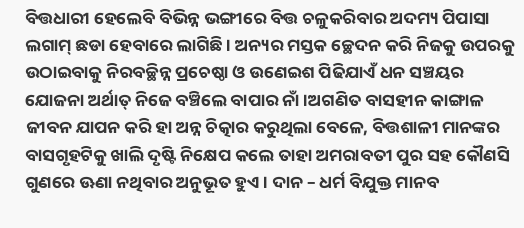ବିତ୍ତଧାରୀ ହେଲେବି ବିଭିନ୍ନ ଭଙ୍ଗୀରେ ବିତ୍ତ ଚଳୁକରିବାର ଅଦମ୍ୟ ପିପାସା ଲଗାମ୍ ଛଡା ହେବାରେ ଲାଗିଛି । ଅନ୍ୟର ମସ୍ତକ ଚ୍ଛେଦନ କରି ନିଜକୁ ଉପରକୁ ଉଠାଇବାକୁ ନିରବଚ୍ଛିନ୍ନ ପ୍ରଚେଷ୍ଠା ଓ ଉଣେଇଶ ପିଢିଯାଏଁ ଧନ ସଞ୍ଚୟର ଯୋଜନା ଅର୍ଥାତ୍ ନିଜେ ବଞ୍ଚିଲେ ବାପାର ନାଁ ।ଅଗଣିତ ବାସହୀନ କାଙ୍ଗାଳ ଜୀବନ ଯାପନ କରି ହା ଅନ୍ନ ଚିତ୍କାର କରୁଥିଲା ବେଳେ, ବିତ୍ତଶାଳୀ ମାନଙ୍କର ବାସଗୃହଟିକୁ ଖାଲି ଦୃଷ୍ଟି ନିକ୍ଷେପ କଲେ ତାହା ଅମରାବତୀ ପୁର ସହ କୌଣସି ଗୁଣରେ ଊଣା ନଥିବାର ଅନୁଭୂତ ହୁଏ । ଦାନ – ଧର୍ମ ବିଯୁକ୍ତ ମାନବ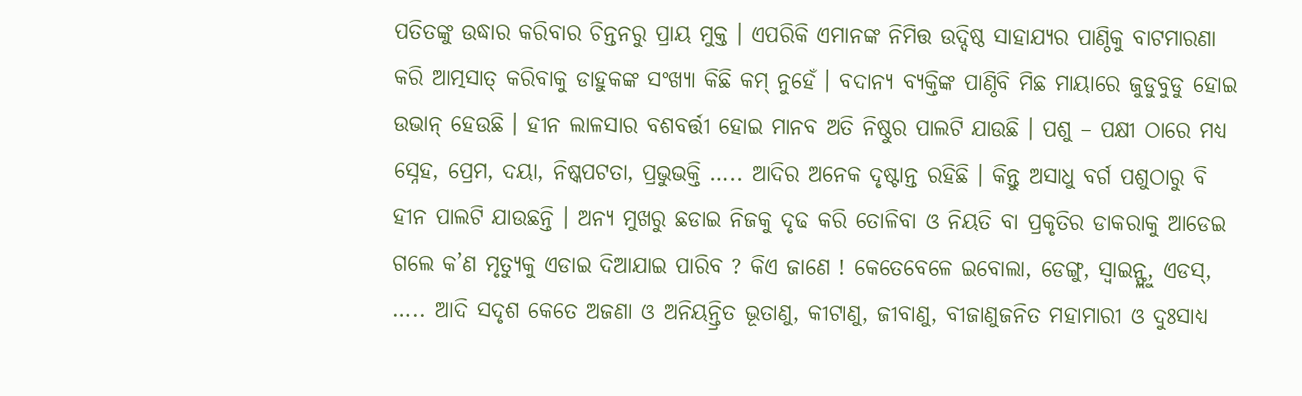ପତିତଙ୍କୁ ଉଦ୍ଧାର କରିବାର ଚିନ୍ତନରୁ ପ୍ରାୟ ମୁକ୍ତ । ଏପରିକି ଏମାନଙ୍କ ନିମିତ୍ତ ଉଦ୍ଦିଷ୍ଠ ସାହାଯ୍ୟର ପାଣ୍ଠିକୁ ବାଟମାରଣା କରି ଆତ୍ମସାତ୍ କରିବାକୁ ଡାହୁକଙ୍କ ସଂଖ୍ୟା କିଛି କମ୍ ନୁହେଁ । ବଦାନ୍ୟ ବ୍ୟକ୍ତିଙ୍କ ପାଣ୍ଠିବି ମିଛ ମାୟାରେ ଜୁଡୁବୁଡୁ ହୋଇ ଉଭାନ୍ ହେଉଛି । ହୀନ ଲାଳସାର ବଶବର୍ତ୍ତୀ ହୋଇ ମାନବ ଅତି ନିଷ୍ଠୁର ପାଲଟି ଯାଉଛି । ପଶୁ – ପକ୍ଷୀ ଠାରେ ମଧ୍ୟ ସ୍ନେହ, ପ୍ରେମ, ଦୟା, ନିଷ୍କପଟତା, ପ୍ରଭୁଭକ୍ତି ….. ଆଦିର ଅନେକ ଦୃଷ୍ଟାନ୍ତ ରହିଛି । କିନ୍ତୁ ଅସାଧୁ ବର୍ଗ ପଶୁଠାରୁ ବି ହୀନ ପାଲଟି ଯାଉଛନ୍ତି । ଅନ୍ୟ ମୁଖରୁ ଛଡାଇ ନିଜକୁ ଦୃଢ କରି ତୋଳିବା ଓ ନିୟତି ବା ପ୍ରକୃତିର ଡାକରାକୁ ଆଡେଇ ଗଲେ କ’ଣ ମୃତ୍ୟୁକୁ ଏଡାଇ ଦିଆଯାଇ ପାରିବ ? କିଏ ଜାଣେ ! କେତେବେଳେ ଇବୋଲା, ଡେଙ୍ଗୁ, ସ୍ୱାଇନ୍ଫ୍ଲୁ, ଏଡସ୍, ….. ଆଦି ସଦୃଶ କେତେ ଅଜଣା ଓ ଅନିୟନ୍ତ୍ରିତ ଭୂତାଣୁ, କୀଟାଣୁ, ଜୀବାଣୁ, ବୀଜାଣୁଜନିତ ମହାମାରୀ ଓ ଦୁଃସାଧ୍ୟ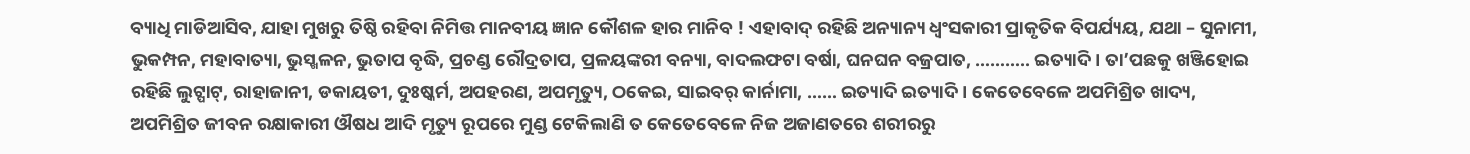ବ୍ୟାଧି ମାଡିଆସିବ, ଯାହା ମୁଖରୁ ତିଷ୍ଠି ରହିବା ନିମିତ୍ତ ମାନବୀୟ ଜ୍ଞାନ କୌଶଳ ହାର ମାନିବ ! ଏହାବାଦ୍ ରହିଛି ଅନ୍ୟାନ୍ୟ ଧ୍ୱଂସକାରୀ ପ୍ରାକୃତିକ ବିପର୍ଯ୍ୟୟ, ଯଥା – ସୁନାମୀ, ଭୁକମ୍ପନ, ମହାବାତ୍ୟା, ଭୁସ୍ଖଳନ, ଭୁତାପ ବୃଦ୍ଧି, ପ୍ରଚଣ୍ଡ ରୌଦ୍ରତାପ, ପ୍ରଳୟଙ୍କରୀ ବନ୍ୟା, ବାଦଲଫଟା ବର୍ଷା, ଘନଘନ ବଜ୍ରପାତ, ……….. ଇତ୍ୟାଦି । ତା’ପଛକୁ ଖଞ୍ଜିହୋଇ ରହିଛି ଲୁଟ୍ପାଟ୍, ରାହାଜାନୀ, ଡକାୟତୀ, ଦୁଃଷ୍କର୍ମ, ଅପହରଣ, ଅପମୃତ୍ୟୁ, ଠକେଇ, ସାଇବର୍ କାର୍ନାମା, …… ଇତ୍ୟାଦି ଇତ୍ୟାଦି । କେତେବେଳେ ଅପମିଶ୍ରିତ ଖାଦ୍ୟ, ଅପମିଶ୍ରିତ ଜୀବନ ରକ୍ଷାକାରୀ ଔଷଧ ଆଦି ମୃତ୍ୟୁ ରୂପରେ ମୁଣ୍ଡ ଟେକିଲାଣି ତ କେତେବେଳେ ନିଜ ଅଜାଣତରେ ଶରୀରରୁ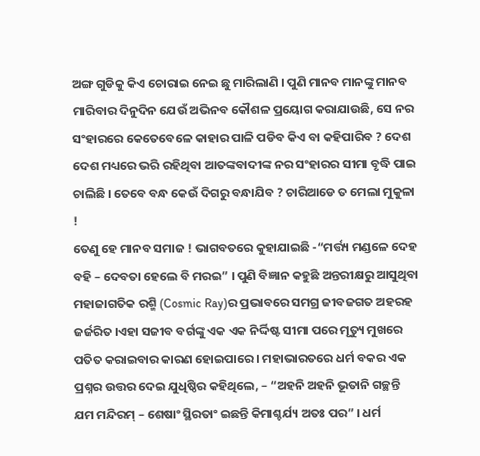ଅଙ୍ଗ ଗୁଡିକୁ କିଏ ଚୋରାଇ ନେଇ ଛୁ ମାରିଲାଣି । ପୁଣି ମାନବ ମାନଙ୍କୁ ମାନବ ମାରିବାର ଦିନୁଦିନ ଯେଉଁ ଅଭିନବ କୌଶଳ ପ୍ରୟୋଗ କରାଯାଉଛି, ସେ ନର ସଂହାରରେ କେତେବେଳେ କାହାର ପାଳି ପଡିବ କିଏ ବା କହିପାରିବ ? ଦେଶ ଦେଶ ମଧ୍ୟରେ ଭରି ରହିଥିବା ଆତଙ୍କବାଦୀଙ୍କ ନର ସଂହାରର ସୀମା ବୃଦ୍ଧି ପାଇ ଚାଲିଛି । ତେବେ ବନ୍ଧ କେଉଁ ଦିଗରୁ ବନ୍ଧାଯିବ ? ଚାରିଆଡେ ତ ମେଲା ମୁକୁଳା !
ତେଣୁ ହେ ମାନବ ସମାଜ ! ଭାଗବତରେ କୁହାଯାଇଛି -“ମର୍ତ୍ତ୍ୟ ମଣ୍ଡଳେ ଦେହ ବହି – ଦେବତା ହେଲେ ବି ମରଇ” । ପୁଣି ବିଜ୍ଞାନ କହୁଛି ଅନ୍ତରୀକ୍ଷରୁ ଆସୁଥିବା ମହାଜାଗତିକ ରଶ୍ମି (Cosmic Ray)ର ପ୍ରଭାବରେ ସମଗ୍ର ଜୀବଜଗତ ଅହରହ ଜର୍ଜରିତ ।ଏହା ସଜୀବ ବର୍ଗଙ୍କୁ ଏକ ଏକ ନିର୍ଦ୍ଦିଷ୍ଟ ସୀମା ପରେ ମୃତ୍ୟୁ ମୁଖରେ ପତିତ କରାଇବାର କାରଣ ହୋଇପାରେ । ମହାଭାରତରେ ଧର୍ମ ବକର ଏକ ପ୍ରଶ୍ନର ଉତ୍ତର ଦେଇ ଯୁଧିଷ୍ଠିର କହିଥିଲେ, – “ଅହନି ଅହନି ଭୂତାନି ଗଚ୍ଛନ୍ତି ଯମ ମନ୍ଦିରମ୍ – ଶେଷାଂ ସ୍ଥିରତାଂ ଇଛନ୍ତି କିମାଶ୍ଚର୍ଯ୍ୟ ଅତଃ ପର” । ଧର୍ମ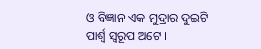ଓ ବିଜ୍ଞାନ ଏକ ମୁଦ୍ରାର ଦୁଇଟି ପାର୍ଶ୍ୱ ସ୍ୱରୂପ ଅଟେ ।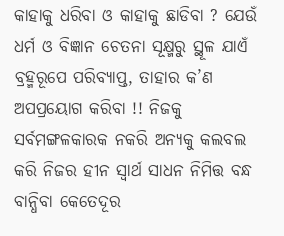କାହାକୁ ଧରିବା ଓ କାହାକୁ ଛାଡିବା ? ଯେଉଁ ଧର୍ମ ଓ ବିଜ୍ଞାନ ଚେତନା ସୂକ୍ଷ୍ମରୁ ସ୍ଥୂଳ ଯାଏଁ ବ୍ରହ୍ମରୂପେ ପରିବ୍ୟାପ୍ତ, ତାହାର କ’ଣ ଅପପ୍ରୟୋଗ କରିବା !! ନିଜକୁ ସର୍ବମଙ୍ଗଳକାରକ ନକରି ଅନ୍ୟକୁ କଲବଲ କରି ନିଜର ହୀନ ସ୍ୱାର୍ଥ ସାଧନ ନିମିତ୍ତ ବନ୍ଧ ବାନ୍ଧିବା କେତେଦୂର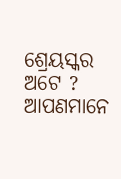ଶ୍ରେୟସ୍କର ଅଟେ ? ଆପଣମାନେ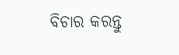ବିଚାର କରନ୍ତୁ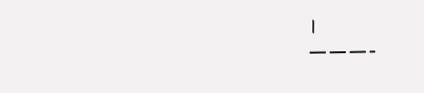।
———-